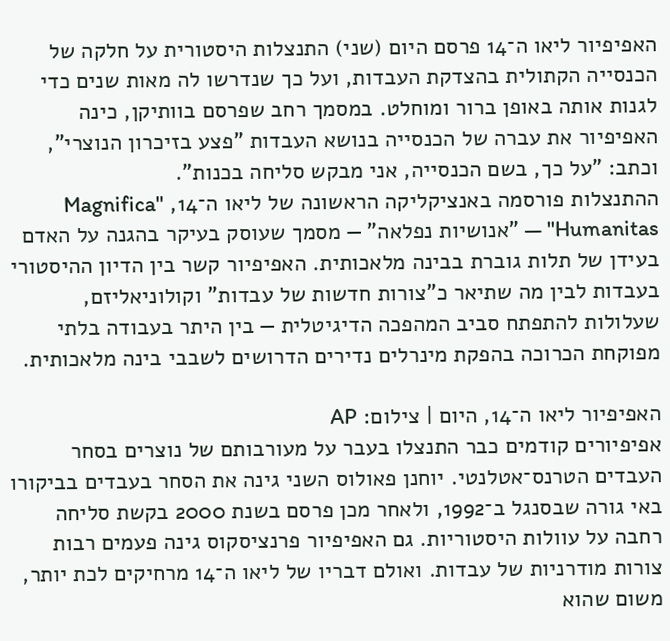האפיפיור ליאו ה־14 פרסם היום (שני) התנצלות היסטורית על חלקה של הכנסייה הקתולית בהצדקת העבדות, ועל כך שנדרשו לה מאות שנים כדי לגנות אותה באופן ברור ומוחלט. במסמך רחב שפרסם בוותיקן, כינה האפיפיור את עברה של הכנסייה בנושא העבדות "פצע בזיכרון הנוצרי", וכתב: "על כך, בשם הכנסייה, אני מבקש סליחה בכנות".
ההתנצלות פורסמה באנציקליקה הראשונה של ליאו ה־14, "Magnifica Humanitas" — "אנושיות נפלאה" — מסמך שעוסק בעיקר בהגנה על האדם בעידן של תלות גוברת בבינה מלאכותית. האפיפיור קשר בין הדיון ההיסטורי בעבדות לבין מה שתיאר כ"צורות חדשות של עבדות" וקולוניאליזם, שעלולות להתפתח סביב המהפכה הדיגיטלית — בין היתר בעבודה בלתי מפוקחת הכרוכה בהפקת מינרלים נדירים הדרושים לשבבי בינה מלאכותית.

האפיפיור ליאו ה־14, היום | צילום: AP
אפיפיורים קודמים כבר התנצלו בעבר על מעורבותם של נוצרים בסחר העבדים הטרנס־אטלנטי. יוחנן פאולוס השני גינה את הסחר בעבדים בביקורו באי גורה שבסנגל ב־1992, ולאחר מכן פרסם בשנת 2000 בקשת סליחה רחבה על עוולות היסטוריות. גם האפיפיור פרנציסקוס גינה פעמים רבות צורות מודרניות של עבדות. ואולם דבריו של ליאו ה־14 מרחיקים לכת יותר, משום שהוא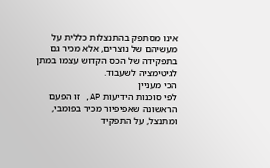אינו מסתפק בהתנצלות כללית על מעשיהם של נוצרים, אלא מכיר גם בתפקידה של הכס הקדוש עצמו במתן לגיטימציה לשעבוד.
הכי מעניין
לפי סוכנות הידיעות AP, זו הפעם הראשונה שאפיפיור מכיר בפומבי, ומתנצל, על התפקיד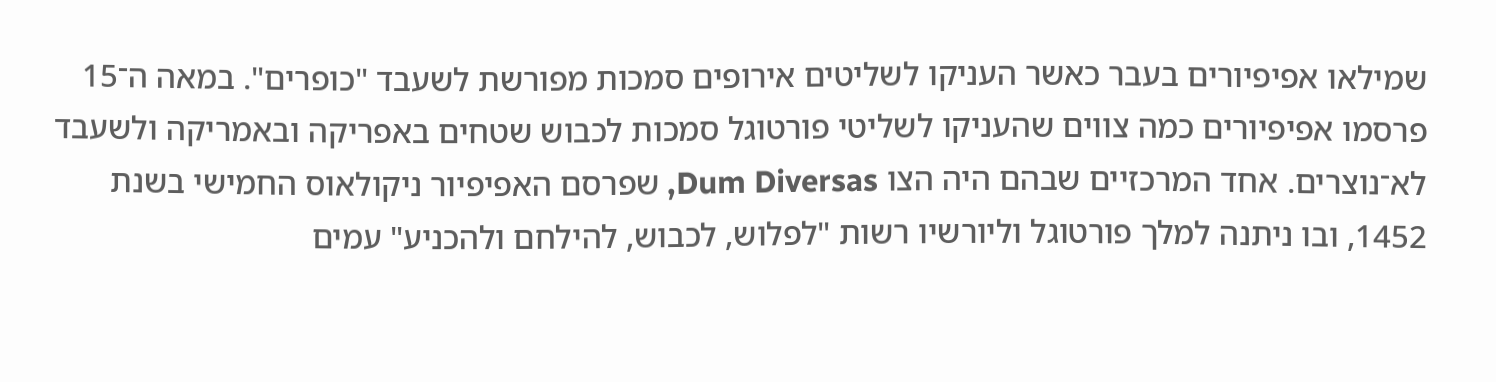שמילאו אפיפיורים בעבר כאשר העניקו לשליטים אירופים סמכות מפורשת לשעבד "כופרים". במאה ה־15 פרסמו אפיפיורים כמה צווים שהעניקו לשליטי פורטוגל סמכות לכבוש שטחים באפריקה ובאמריקה ולשעבד לא־נוצרים. אחד המרכזיים שבהם היה הצו Dum Diversas, שפרסם האפיפיור ניקולאוס החמישי בשנת 1452, ובו ניתנה למלך פורטוגל וליורשיו רשות "לפלוש, לכבוש, להילחם ולהכניע" עמים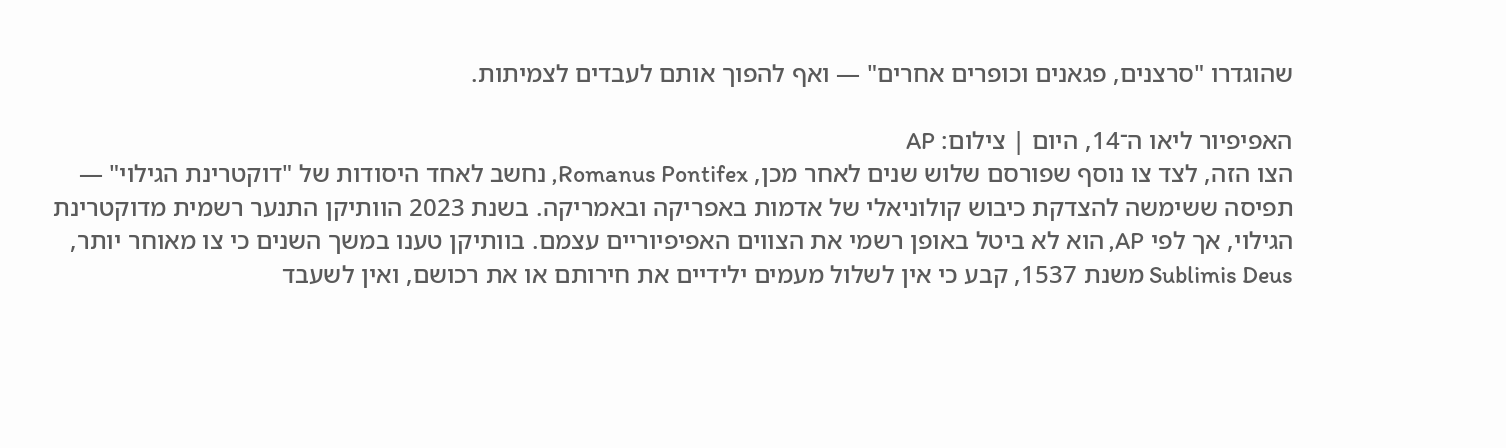שהוגדרו "סרצנים, פגאנים וכופרים אחרים" — ואף להפוך אותם לעבדים לצמיתות.

האפיפיור ליאו ה־14, היום | צילום: AP
הצו הזה, לצד צו נוסף שפורסם שלוש שנים לאחר מכן, Romanus Pontifex, נחשב לאחד היסודות של "דוקטרינת הגילוי" — תפיסה ששימשה להצדקת כיבוש קולוניאלי של אדמות באפריקה ובאמריקה. בשנת 2023 הוותיקן התנער רשמית מדוקטרינת הגילוי, אך לפי AP, הוא לא ביטל באופן רשמי את הצווים האפיפיוריים עצמם. בוותיקן טענו במשך השנים כי צו מאוחר יותר, Sublimis Deus משנת 1537, קבע כי אין לשלול מעמים ילידיים את חירותם או את רכושם, ואין לשעבד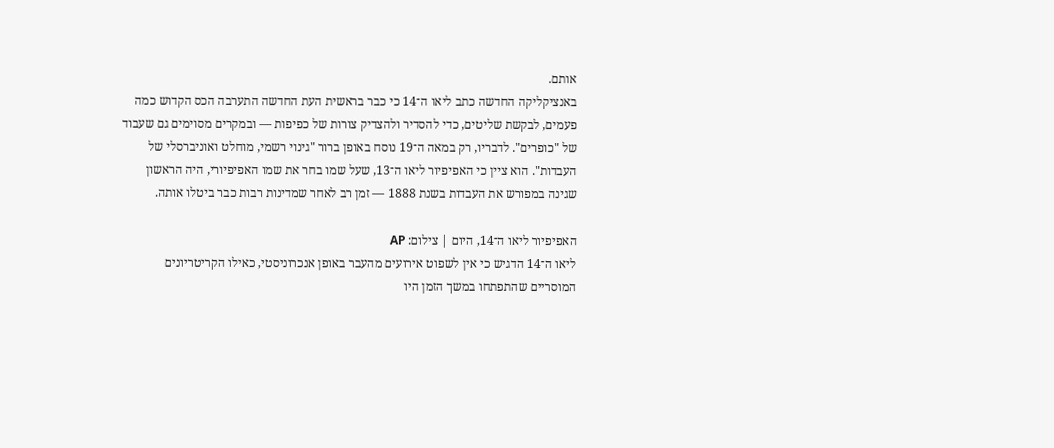אותם.
באנציקליקה החדשה כתב ליאו ה־14 כי כבר בראשית העת החדשה התערבה הכס הקדוש כמה פעמים, לבקשת שליטים, כדי להסדיר ולהצדיק צורות של כפיפות — ובמקרים מסוימים גם שעבוד של "כופרים". לדבריו, רק במאה ה־19 נוסח באופן ברור "גינוי רשמי, מוחלט ואוניברסלי של העבדות". הוא ציין כי האפיפיור ליאו ה־13, שעל שמו בחר את שמו האפיפיורי, היה הראשון שגינה במפורש את העבדות בשנת 1888 — זמן רב לאחר שמדינות רבות כבר ביטלו אותה.

האפיפיור ליאו ה־14, היום | צילום: AP
ליאו ה־14 הדגיש כי אין לשפוט אירועים מהעבר באופן אנכרוניסטי, כאילו הקריטריונים המוסריים שהתפתחו במשך הזמן היו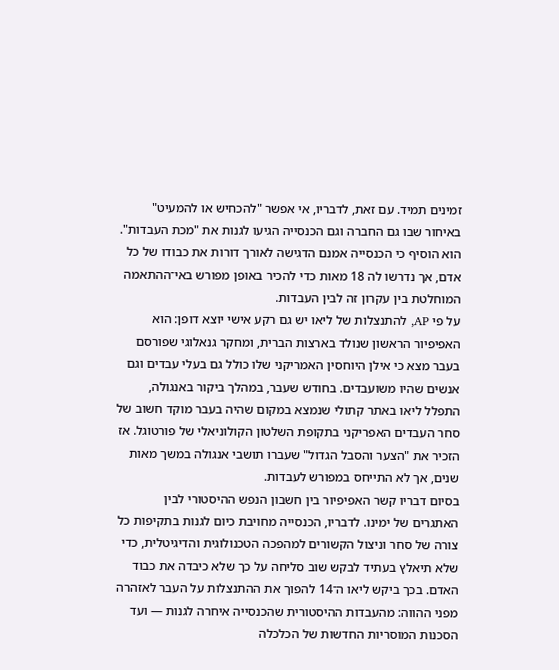זמינים תמיד. עם זאת, לדבריו, אי אפשר "להכחיש או להמעיט" באיחור שבו גם החברה וגם הכנסייה הגיעו לגנות את "מכת העבדות". הוא הוסיף כי הכנסייה אמנם הדגישה לאורך דורות את כבודו של כל אדם, אך נדרשו לה 18 מאות כדי להכיר באופן מפורש באי־ההתאמה המוחלטת בין עקרון זה לבין העבדות.
על פי AP, להתנצלות של ליאו יש גם רקע אישי יוצא דופן: הוא האפיפיור הראשון שנולד בארצות הברית, ומחקר גנאלוגי שפורסם בעבר מצא כי אילן היוחסין האמריקני שלו כולל גם בעלי עבדים וגם אנשים שהיו משועבדים. בחודש שעבר, במהלך ביקור באנגולה, התפלל ליאו באתר קתולי שנמצא במקום שהיה בעבר מוקד חשוב של סחר העבדים האפריקני בתקופת השלטון הקולוניאלי של פורטוגל. אז הזכיר את "הצער והסבל הגדול" שעברו תושבי אנגולה במשך מאות שנים, אך לא התייחס במפורש לעבדות.
בסיום דבריו קשר האפיפיור בין חשבון הנפש ההיסטורי לבין האתגרים של ימינו. לדבריו, הכנסייה מחויבת כיום לגנות בתקיפות כל צורה של סחר וניצול הקשורים למהפכה הטכנולוגית והדיגיטלית, כדי שלא תיאלץ בעתיד לבקש שוב סליחה על כך שלא כיבדה את כבוד האדם. בכך ביקש ליאו ה־14 להפוך את ההתנצלות על העבר לאזהרה מפני ההווה: מהעבדות ההיסטורית שהכנסייה איחרה לגנות — ועד הסכנות המוסריות החדשות של הכלכלה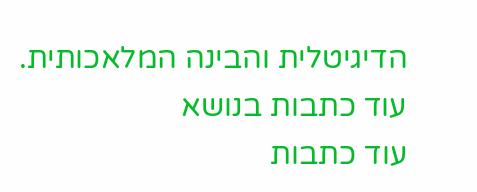הדיגיטלית והבינה המלאכותית.
עוד כתבות בנושא
עוד כתבות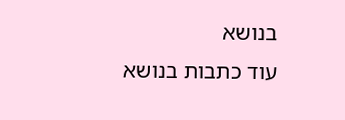בנושא
עוד כתבות בנושא